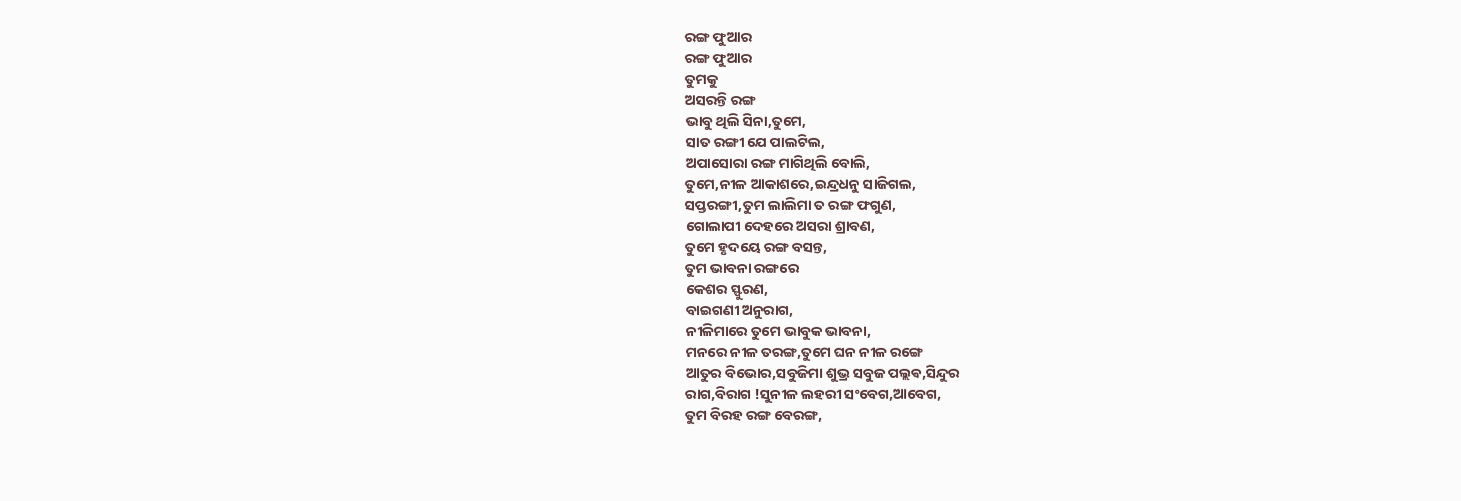ରଙ୍ଗ ଫୁଆର
ରଙ୍ଗ ଫୁଆର
ତୁମକୁ
ଅସରନ୍ତି ରଙ୍ଗ
ଭାବୁ ଥିଲି ସିନା,ତୁମେ,
ସାତ ରଙ୍ଗୀ ଯେ ପାଲଟିଲ,
ଅପାସୋରା ରଙ୍ଗ ମାଗିଥିଲି ବୋଲି,
ତୁମେ,ନୀଳ ଆକାଶରେ,ଇନ୍ଦ୍ରଧନୁ ସାଜିଗଲ,
ସପ୍ତରଙ୍ଗୀ,ତୁମ ଲାଲିମା ତ ରଙ୍ଗ ଫଗୁଣ,
ଗୋଲାପୀ ଦେହରେ ଅସରା ଶ୍ରାବଣ,
ତୁମେ ହୃଦୟେ ରଙ୍ଗ ବସନ୍ତ,
ତୁମ ଭାବନା ରଙ୍ଗରେ
କେଶର ସ୍ଫୁରଣ,
ବାଇଗଣୀ ଅନୁରାଗ,
ନୀଳିମାରେ ତୁମେ ଭାବୁକ ଭାବନା,
ମନରେ ନୀଳ ତରଙ୍ଗ,ତୁମେ ଘନ ନୀଳ ରଙ୍ଗେ
ଆତୁର ବିଭୋର,ସବୁଜିମା ଶୁଭ୍ର ସବୁଜ ପଲ୍ଲଵ,ସିନ୍ଦୁର
ରାଗ,ବିରାଗ !ସୁନୀଳ ଲହରୀ ସଂବେଗ,ଆବେଗ,
ତୁମ ବିରହ ରଙ୍ଗ ବେରଙ୍ଗ,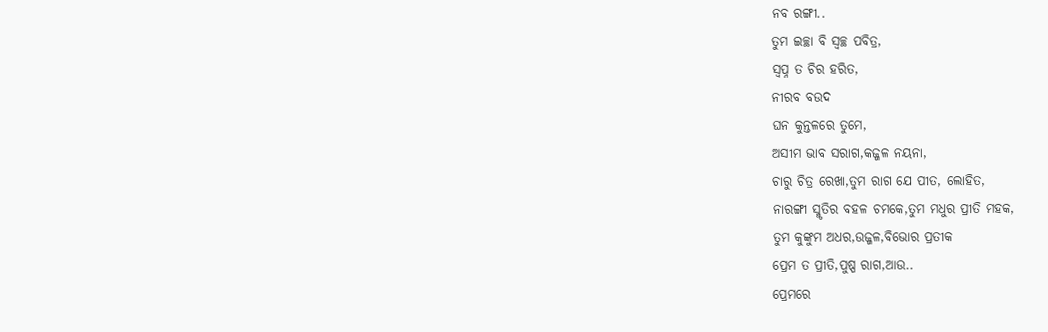ନବ ରଙ୍ଗୀ..
ତୁମ ଇଚ୍ଛା ବି ସ୍ୱଚ୍ଛ ପବିତ୍ର,
ସ୍ବପ୍ନ ତ ଚିର ହରିତ,
ନୀରବ ବଉଦ
ଘନ କୁନ୍ତଳରେ ତୁମେ,
ଅସୀମ ଭାବ ସରାଗ,କଜ୍ଜଳ ନୟନା,
ଚାରୁ ଚିତ୍ର ରେଖା,ତୁମ ରାଗ ଯେ ପୀତ, ଲୋହିତ,
ନାରଙ୍ଗୀ ସ୍ମୃତିର ବହଳ ଚମକେ,ତୁମ ମଧୁର ପ୍ରୀତି ମହକ,
ତୁମ କୁଙ୍କୁମ ଅଧର,ଉଜ୍ଜଳ,ବିଭୋର ପ୍ରତୀକ
ପ୍ରେମ ତ ପ୍ରୀତି,ପୁଷ୍ପ ରାଗ,ଆଉ..
ପ୍ରେମରେ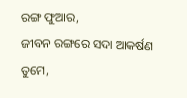ରଙ୍ଗ ଫୁଆର,
ଜୀବନ ରଙ୍ଗରେ ସଦା ଆକର୍ଷଣ ତୁମେ,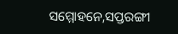ସମ୍ମୋହନେ,ସପ୍ତରଙ୍ଗୀ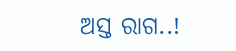ଅସ୍ତ ରାଗ..!